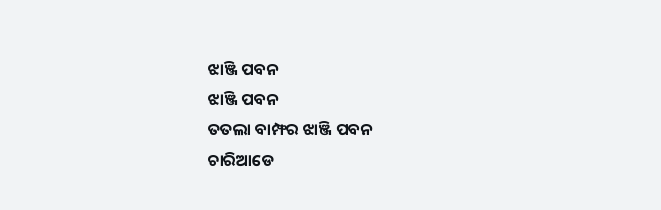ଝାଞ୍ଜି ପବନ
ଝାଞ୍ଜି ପବନ
ତତଲା ବାମ୍ଫର ଝାଞ୍ଜି ପବନ
ଚାରିଆଡେ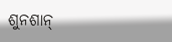ଶୁନଶାନ୍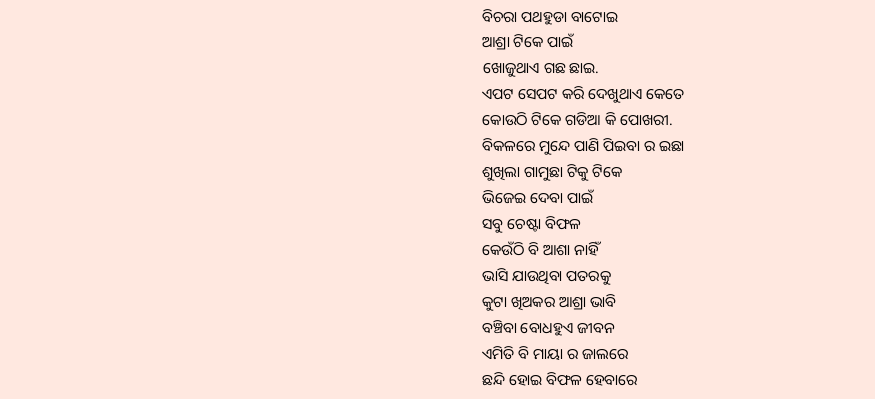ବିଚରା ପଥହୁଡା ବାଟୋଇ
ଆଶ୍ରା ଟିକେ ପାଇଁ
ଖୋଜୁଥାଏ ଗଛ ଛାଇ.
ଏପଟ ସେପଟ କରି ଦେଖୁଥାଏ କେତେ
କୋଉଠି ଟିକେ ଗଡିଆ କି ପୋଖରୀ.
ବିକଳରେ ମୁନ୍ଦେ ପାଣି ପିଇବା ର ଇଛା
ଶୁଖିଲା ଗାମୁଛା ଟିକୁ ଟିକେ
ଭିଜେଇ ଦେବା ପାଇଁ
ସବୁ ଚେଷ୍ଟା ବିଫଳ
କେଉଁଠି ବି ଆଶା ନାହିଁ
ଭାସି ଯାଉଥିବା ପତରକୁ
କୁଟା ଖିଅକର ଆଶ୍ରା ଭାବି
ବଞ୍ଚିବା ବୋଧହୁଏ ଜୀବନ
ଏମିତି ବି ମାୟା ର ଜାଲରେ
ଛନ୍ଦି ହୋଇ ବିଫଳ ହେବାରେ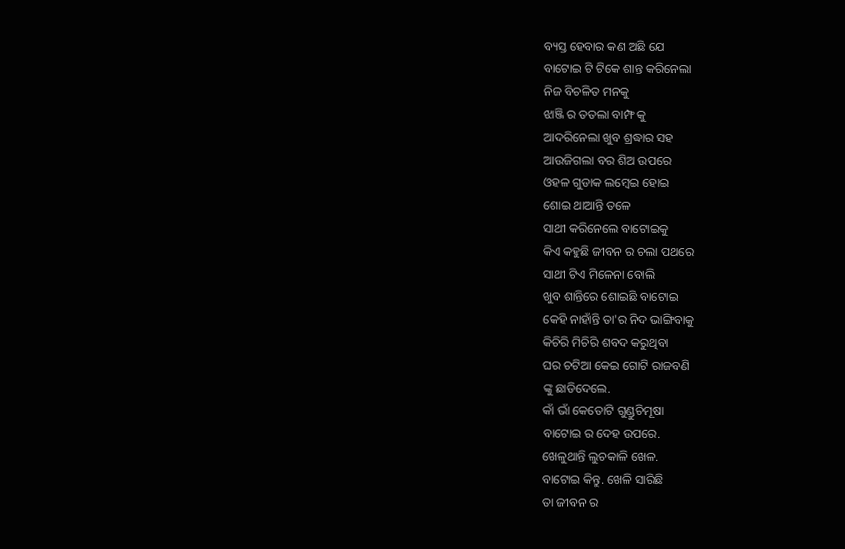ବ୍ୟସ୍ତ ହେବାର କଣ ଅଛି ଯେ
ବାଟୋଇ ଟି ଟିକେ ଶାନ୍ତ କରିନେଲା
ନିଜ ବିଚଳିତ ମନକୁ
ଝାଞ୍ଜି ର ତତଲା ବାମ୍ଫ କୁ
ଆଦରିନେଲା ଖୁବ ଶ୍ରଦ୍ଧାର ସହ
ଆଉଜିଗଲା ବର ଶିଅ ଉପରେ
ଓହଳ ଗୁଡାକ ଲମ୍ବେଇ ହୋଇ
ଶୋଇ ଥାଆନ୍ତି ତଳେ
ସାଥୀ କରିନେଲେ ବାଟୋଇକୁ
କିଏ କହୁଛି ଜୀବନ ର ଚଲା ପଥରେ
ସାଥୀ ଟିଏ ମିଳେନା ବୋଲି
ଖୁବ ଶାନ୍ତିରେ ଶୋଇଛି ବାଟୋଇ
କେହି ନାହାଁନ୍ତି ତା'ର ନିଦ ଭାଙ୍ଗିବାକୁ
କିଚିରି ମିଚିରି ଶବଦ କରୁଥିବା
ଘର ଚଟିଆ କେଇ ଗୋଟି ରାଜବଣି
ଙ୍କୁ ଛାଡିଦେଲେ.
କାଁ ଭାଁ କେତୋଟି ଗୁଣ୍ଡୁଚିମୂଷା
ବାଟୋଇ ର ଦେହ ଉପରେ.
ଖେଳୁଥାନ୍ତି ଲୁଚକାଳି ଖେଳ.
ବାଟୋଇ କିନ୍ତୁ. ଖେଳି ସାରିଛି
ତା ଜୀବନ ର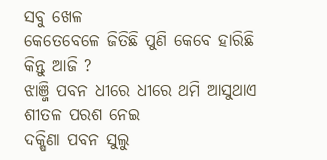ସବୁ ଖେଳ
କେତେବେଳେ ଜିତିଛି ପୁଣି କେବେ ହାରିଛି
କିନ୍ତୁ ଆଜି ?
ଝାଞ୍ଜି ପବନ ଧୀରେ ଧୀରେ ଥମି ଆସୁଥାଏ
ଶୀତଳ ପରଶ ନେଇ
ଦକ୍ଷିଣା ପବନ ସୁଲୁ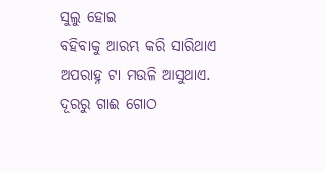ସୁଲୁ ହୋଇ
ବହିବାକୁ ଆରମ୍ଭ କରି ସାରିଥାଏ
ଅପରାହ୍ନ ଟା ମଉଳି ଆସୁଥାଏ.
ଦୂରରୁ ଗାଈ ଗୋଠ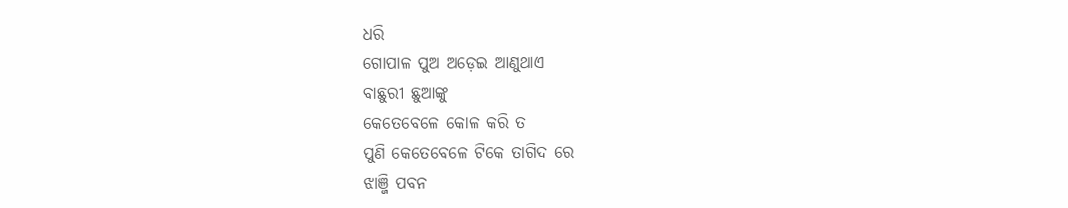ଧରି
ଗୋପାଳ ପୁଅ ଅଡ଼େଇ ଆଣୁଥାଏ
ବାଛୁରୀ ଛୁଆଙ୍କୁ
କେତେବେଳେ କୋଳ କରି ତ
ପୁଣି କେତେବେଳେ ଟିକେ ତାଗିଦ ରେ
ଝାଞ୍ଜି ପବନ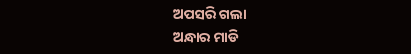ଅପସରି ଗଲା
ଅନ୍ଧାର ମାଡି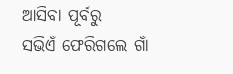ଆସିବା ପୂର୍ବରୁ
ସଭିଏଁ ଫେରିଗଲେ ଗାଁ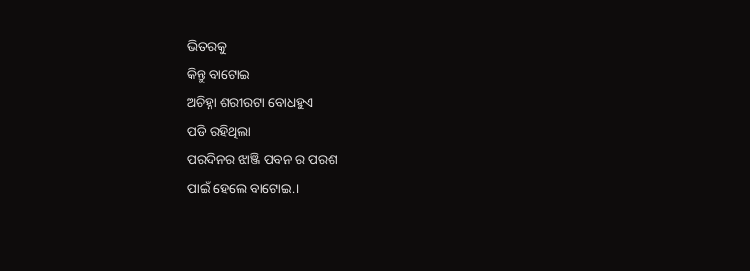ଭିତରକୁ
କିନ୍ତୁ ବାଟୋଇ
ଅଚିହ୍ନା ଶରୀରଟା ବୋଧହୁଏ
ପଡି ରହିଥିଲା
ପରଦିନର ଝାଞ୍ଜି ପବନ ର ପରଶ
ପାଇଁ ହେଲେ ବାଟୋଇ.।